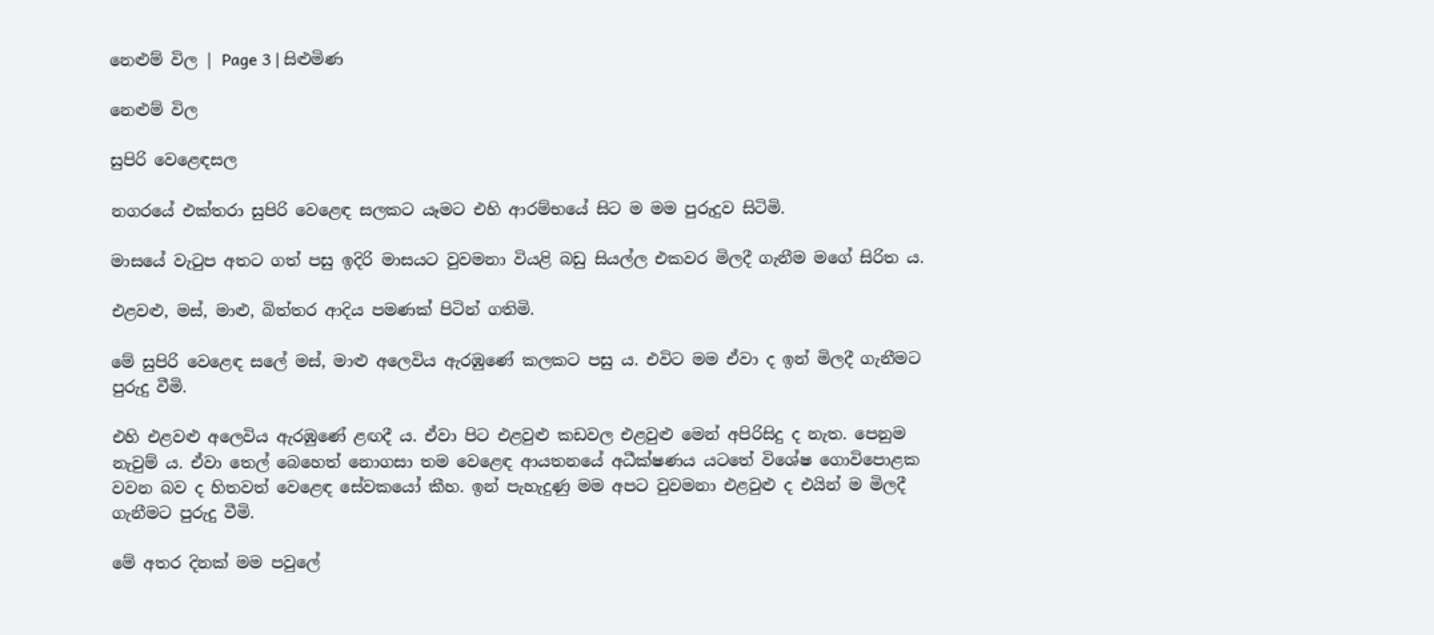නෙළුම් විල | Page 3 | සිළුමිණ

නෙළුම් විල

සුපිරි වෙළෙඳසල

නගරයේ එක්තරා සුපිරි වෙළෙඳ සලකට යෑමට එහි ආරම්භයේ සිට ම මම පුරුදුව සිටිමි.

මාසයේ වැටුප අතට ගත් පසු ඉදිරි මාසයට වුවමනා වියළි බඩු සියල්ල එකවර මිලදී ගැනීම මගේ සිරිත ය.

එළවළු, මස්, මාළු, බිත්තර ආදිය පමණක් පිටින් ගතිමි.

මේ සුපිරි වෙළෙඳ සලේ මස්, මාළු අලෙවිය ඇරඹුණේ කලකට පසු ය. එවිට මම ඒවා ද ඉන් මිලදී ගැනීමට පුරුදු වීමි.

එහි එළවළු අලෙවිය ඇරඹුණේ ළඟදී ය. ඒවා පිට එළවුළු කඩවල එළවුළු මෙන් අපිරිසිදු ද නැත. පෙනුම නැවුම් ය. ඒවා තෙල් බෙහෙත් නොගසා තම වෙළෙඳ ආයතනයේ අධීක්ෂණය යටතේ විශේෂ ගොවිපොළක වවන බව ද හිතවත් වෙළෙඳ සේවකයෝ කීහ. ඉන් පැහැදුණු මම අපට වුවමනා එළවුළු ද එයින් ම මිලදී ගැනීමට පුරුදු වීමි.

මේ අතර දිනක් මම පවුලේ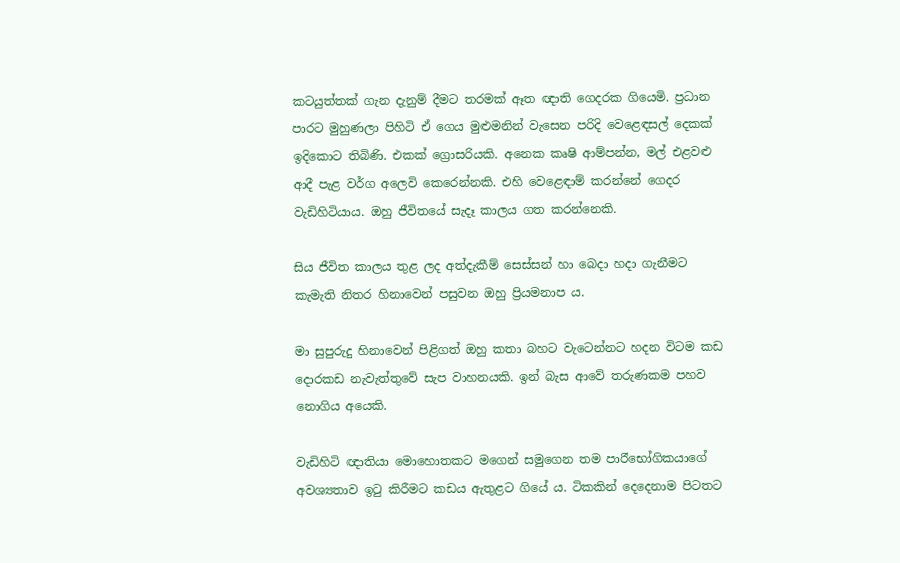කටයුත්තක් ගැන දැනුම් දීමට තරමක් ඈත ඥාති ගෙදරක ගියෙමි. ප්‍රධාන පාරට මුහුණලා පිහිටි ඒ ගෙය මුළුමනින් වැසෙන පරිදි වෙළෙඳසල් දෙකක් ඉදිකොට තිබිණි. එකක් ග්‍රොසරියකි. අනෙක කෘෂි ආම්පන්න, මල් එළවළු ආදී පැළ වර්ග අලෙවි කෙරෙන්නකි. එහි වෙළෙඳාම් කරන්නේ ගෙදර වැඩිහිටියාය. ඔහු ජීවිතයේ සැදෑ කාලය ගත කරන්නෙකි.

සිය ජීවිත කාලය තුළ ලද අත්දැකීම් සෙස්සන් හා බෙදා හදා ගැනීමට කැමැති නිතර හිනාවෙන් පසුවන ඔහු ප්‍රියමනාප ය.

මා සුපුරුදු හිනාවෙන් පිළිගත් ඔහු කතා බහට වැටෙන්නට හදන විටම කඩ දොරකඩ නැවැත්තුවේ සැප වාහනයකි. ඉන් බැස ආවේ තරුණකම පහව නොගිය අයෙකි.

වැඩිහිටි ඥාතියා මොහොතකට මගෙන් සමුගෙන තම පාර‍ිභෝගිකයාගේ අවශ්‍යතාව ඉටු කිරීමට කඩය ඇතුළට ගියේ ය. ටිකකින් දෙදෙනාම පිටතට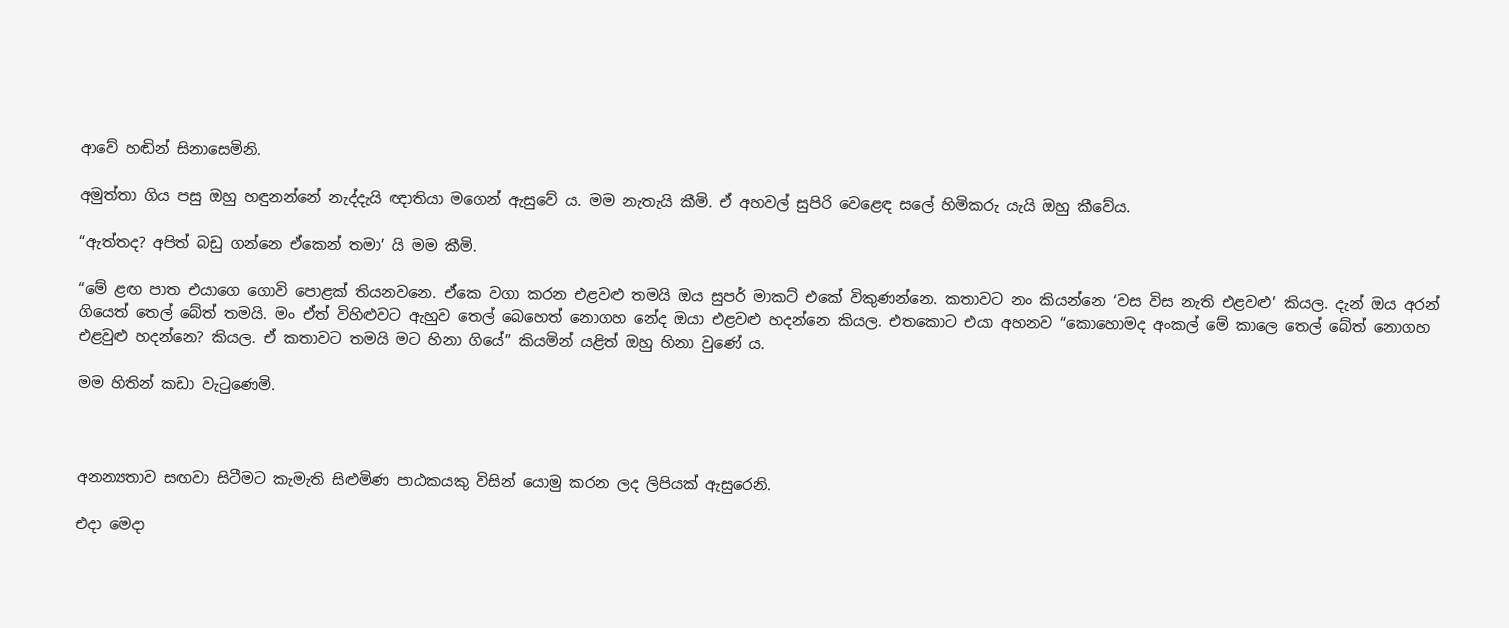ආවේ හඬින් සිනාසෙමිනි.

අමුත්තා ගිය පසු ඔහු හඳුනන්නේ නැද්දැයි ඥාතියා මගෙන් ඇසුවේ ය. මම නැතැයි කීමි. ඒ අහවල් සුපිරි වෙළෙඳ සලේ හිමිකරු යැයි ඔහු කීවේය.

“ඇත්තද? අපිත් බඩු ගන්නෙ ඒකෙන් තමා’ යි මම කීමි.

“මේ ළඟ පාත එයාගෙ ගොවි පොළක් තියනවනෙ. ඒකෙ වගා කරන එළවළු තමයි ඔය සුපර් මාකට් එකේ විකුණන්නෙ. කතාවට නං කියන්නෙ ‘වස විස නැති එළවළු’ කියල. දැන් ඔය අරන් ගියෙත් තෙල් බේත් තමයි. මං ඒත් විහිළුවට ඇහුව තෙල් බෙහෙත් නොගහ නේද ඔයා එළවළු හදන්නෙ කියල. එතකොට එයා අහනව “කොහොමද අංකල් මේ කාලෙ තෙල් බේත් නොගහ එළවුළු හදන්නෙ? කියල. ඒ කතාවට තමයි මට හිනා ගියේ” කියමින් යළිත් ඔහු හිනා වුණේ ය.

මම හිතින් කඩා වැටුණෙමි.



අනන්‍යතාව සඟවා සිටීමට කැමැති සිළුමිණ පාඨකයකු විසින් යොමු කරන ලද ලිපියක් ඇසුරෙනි.

එදා මෙදා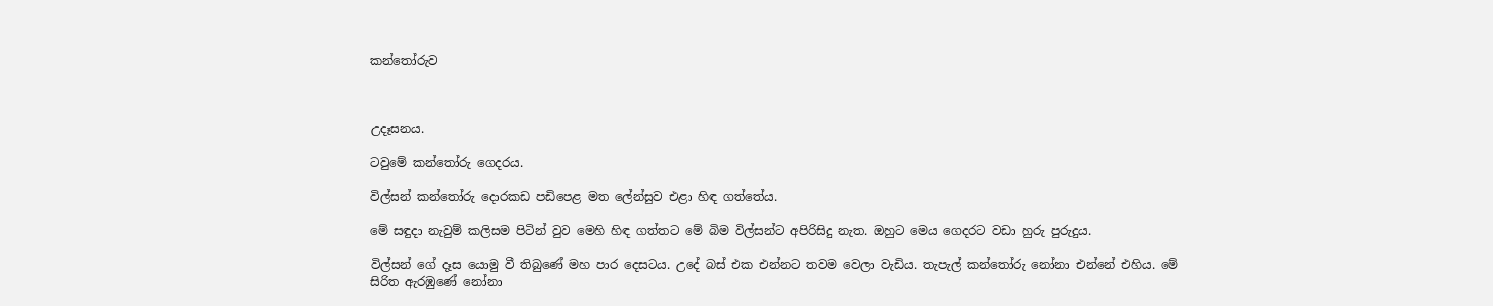කන්තෝරුව



උදෑසනය.

ටවුමේ කන්තෝරු ගෙදරය.

විල්සන් කන්තෝරු දොරකඩ පඩිපෙළ මත ලේන්සුව එළා හිඳ ගත්තේය.

මේ සඳුදා නැවුම් කලිසම පිටින් වුව මෙහි හිඳ ගත්තට මේ බිම විල්සන්ට අපිරිසිදු නැත. ඔහුට මෙය ගෙදරට වඩා හුරු පුරුදුය.

විල්සන් ගේ දෑස යොමු වී තිබුණේ මහ පාර දෙසටය. උදේ බස් එක එන්නට තවම වෙලා වැඩිය. තැපැල් කන්තෝරු නෝනා එන්නේ එහිය. මේ සිරිත ඇරඹුණේ නෝනා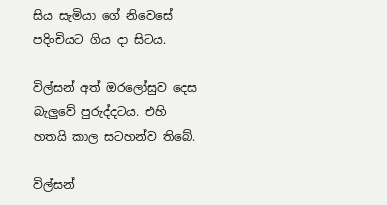සිය සැමියා ගේ නිවෙසේ පදිංචියට ගිය දා සිටය.

විල්සන් අත් ඔරලෝසුව දෙස බැලුවේ පුරුද්දටය. එහි හතයි කාල සටහන්ව තිබේ.

විල්සන්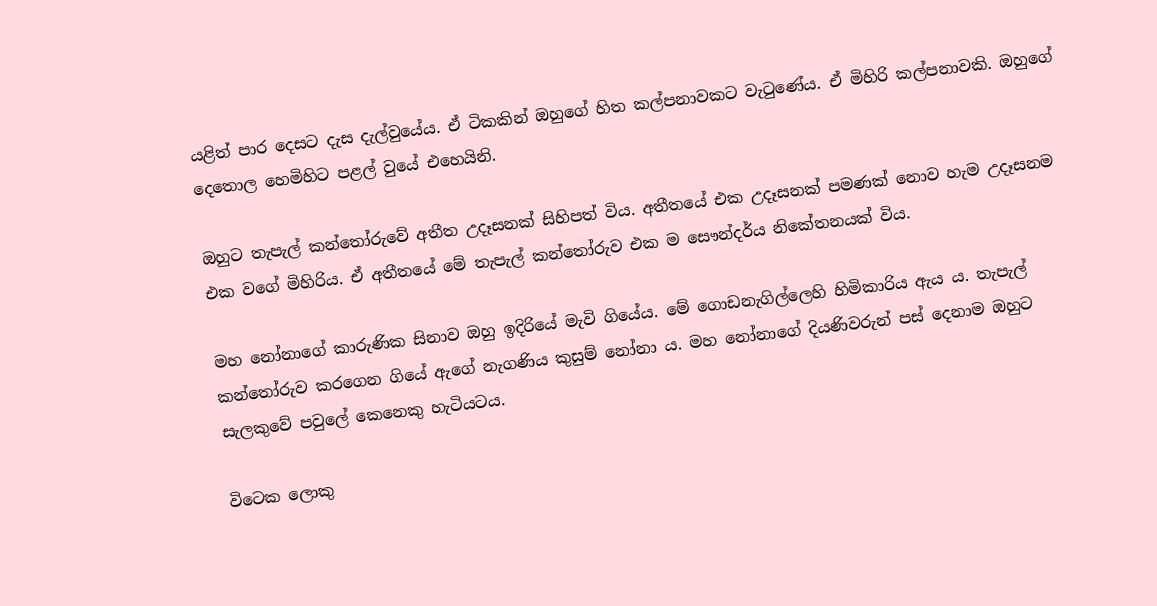යළිත් පාර දෙසට දැස දැල්වුයේය. ඒ ටිකකින් ඔහුගේ හිත කල්පනාවකට වැටුණේය. ඒ මිහිරි කල්පනාවකි. ඔහුගේ දෙතොල හෙමිහිට පළල් වුයේ එහෙයිනි.

ඔහුට තැපැල් කන්තෝරුවේ අතීත උදෑසනක් සිහිපත් විය. අතීතයේ එක උදෑසනක් පමණක් ‍නොව හැම උදෑසනම එක වගේ මිහිරිය. ඒ අතීතයේ මේ තැපැල් කන්තෝරුව එක ම සෞන්දර්ය නිකේතනයක් විය.

මහ නෝනාගේ කාරුණික සිනාව ඔහු ඉදිරියේ මැවි ගියේය. මේ ගොඩනැගිල්ලෙහි හිමිකාරිය ඇය ය. තැපැල් කන්තෝරුව කරගෙන ගියේ ඇගේ නැගණිය කුසුම් නෝනා ය. මහ නෝනාගේ දියණිවරුන් පස් දෙනාම ඔහුට සැලකුවේ පවුලේ කෙනෙකු හැටියටය.

විටෙක ලොකු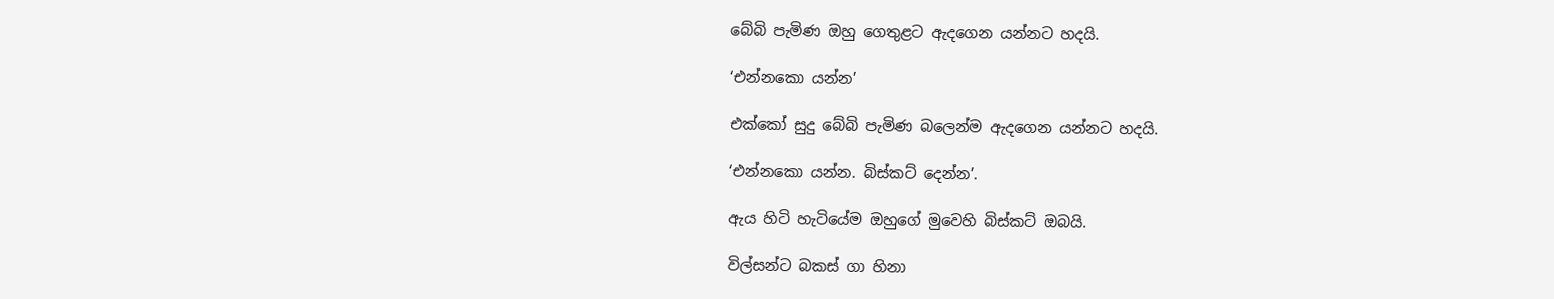බේබි පැමිණ ඔහු ගෙතුළට ඇදගෙන යන්නට හදයි.

‘එන්නකො යන්න’

එක්කෝ සුදු බේබි පැමිණ බලෙන්ම ඇදගෙන යන්නට හදයි.

‘එන්නකො යන්න. බිස්කට් දෙන්න’.

ඇය හිටි හැටියේම ඔහුගේ මුවෙහි බිස්කට් ඔබයි.

විල්සන්ට බකස් ගා හිනා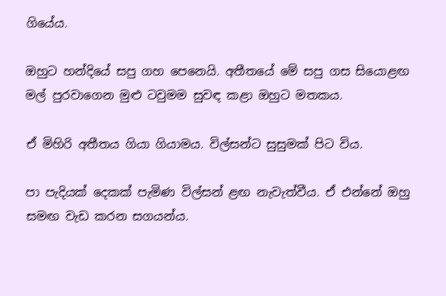ගියේය.

ඔහුට හන්දියේ සපු ගහ පෙනෙයි. අතීතයේ මේ සපු ගස සියොළඟ මල් පුරවාගෙන මුළු ටවුමම සුවඳ කළා ඔහු‍ට මතකය.

ඒ මිහිරි අතීතය ගියා ගියාමය. විල්සන්ට සුසුමක් පිට විය.

පා පැදියක් දෙකක් පැමිණ විල්සන් ළඟ නැවැත්වීය. ඒ එන්නේ ඔහු සමඟ වැඩ කරන සගයන්ය.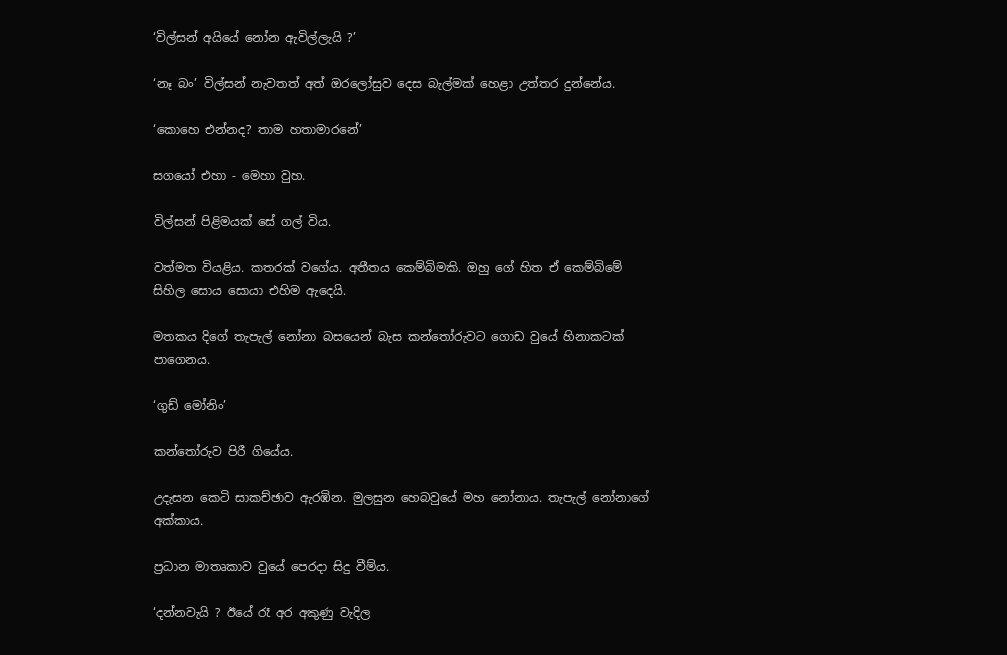‘විල්සන් අයියේ නෝන ඇවිල්ලැයි ?’

‘නෑ බං’ විල්සන් නැවතත් අත් ඔරලෝසුව දෙස බැල්මක් හෙළා උත්තර දුන්නේය.

‘කොහෙ එන්නද? තාම හතාමාරනේ’

සගයෝ එහා - මෙහා වුහ.

විල්සන් පිළිමයක් සේ ගල් විය.

වත්මත වියළිය. කතරක් වගේය. අතීතය කෙම්බිමකි. ඔහු ගේ හිත ඒ කෙම්බිමේ සිහිල සොය සොයා එහිම ඇදෙයි.

මතකය දිගේ තැපැල් නෝනා බසයෙන් බැස කන්තෝරුවට ගොඩ වුයේ හිනාකටක් පාගෙනය.

‘ගුඩ් මෝනිං’

කන්තෝරුව පිරී ගියේය.

උදැසන කෙටි සාකච්ඡාව ඇරඹින. මුලසුන හෙබවුයේ මහ නෝනාය. තැපැල් නෝනාගේ අක්කාය.

ප්‍රධාන මාතෘකාව වුයේ පෙරදා සිදු වීම්ය.

‘දන්නවැයි ? ඊයේ රෑ අර අකුණු වැදිල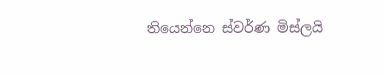තියෙන්නෙ ස්වර්ණ මිස්ලයි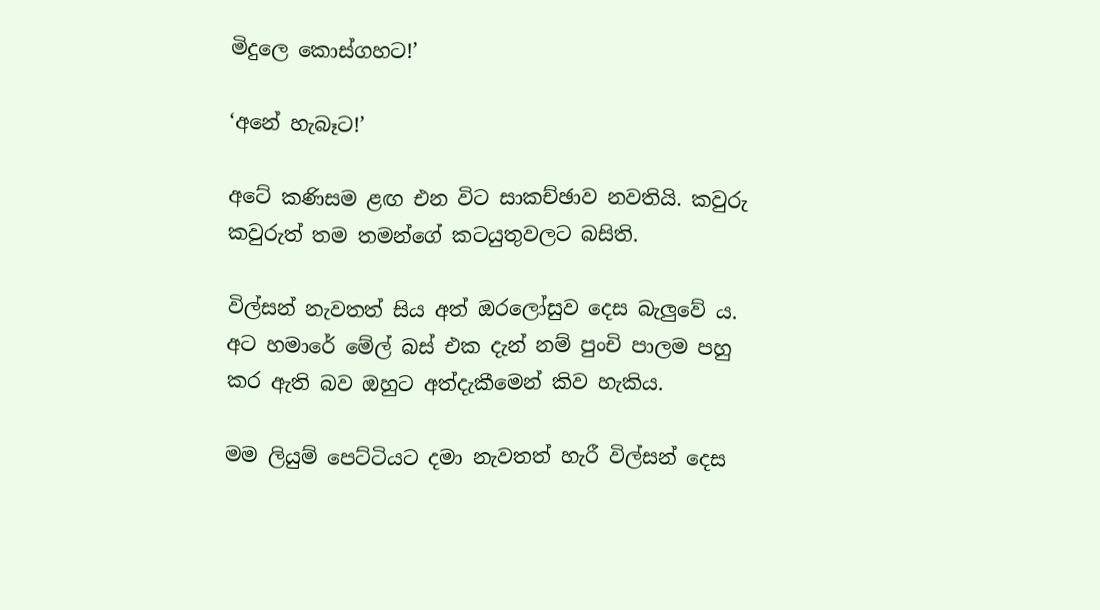මිදුලෙ කොස්ගහට!’

‘අනේ හැබෑට!’

අටේ කණිසම ළඟ එන විට සාකච්ඡාව නවතියි. කවුරු කවුරුත් තම තමන්ගේ කටයුතුවලට බසිති.

විල්සන් නැවතත් සිය අත් ඔරලෝසුව දෙස බැලුවේ ය. අට හමාරේ මේල් බස් එක දැන් නම් පුංචි පාලම පහු කර ඇති බව ඔහුට අත්දැකීමෙන් කිව හැකිය.

මම ලියුම් පෙට්ටියට දමා නැවතත් හැරී විල්සන් දෙස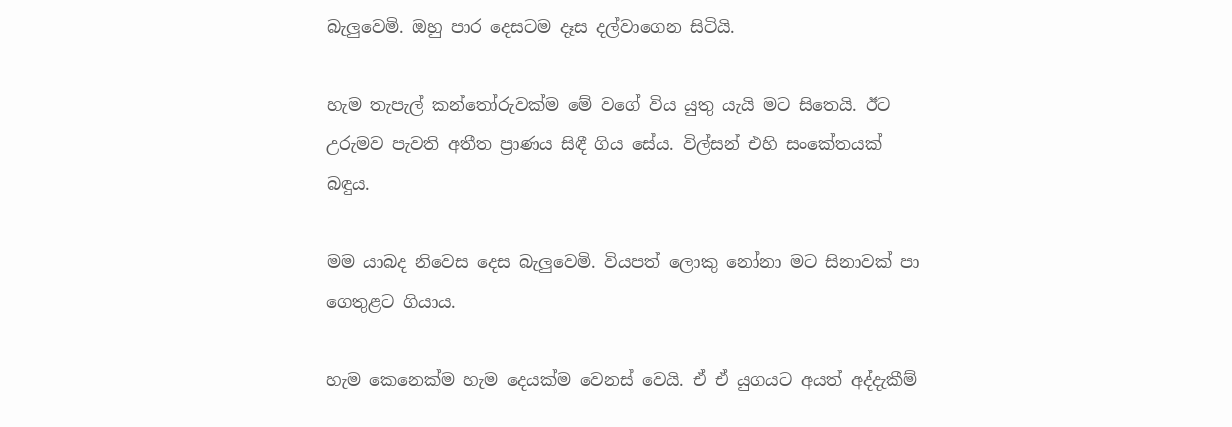බැලුවෙමි. ඔහු පාර දෙසටම දෑස දල්වාගෙන සිටියි.

හැම තැපැල් කන්තෝරුවක්ම මේ වගේ විය යුතු යැයි මට සිතෙයි. ඊට උරුමව පැවති අතීත ප්‍රාණය සිඳී ගිය සේය. විල්සන් එහි සංකේතයක් බඳුය.

මම යාබද නිවෙස දෙස බැලුවෙමි. වියපත් ලොකු නෝනා මට සිනාවක් පා ගෙතුළට ගියාය.

හැම කෙනෙක්ම හැම දෙයක්ම වෙනස් වෙයි. ඒ ඒ යුගයට අයත් අද්දැකීම්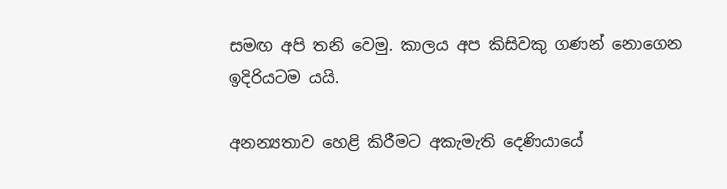සමඟ අපි තනි වෙමු. කාලය අප කිසිවකු ගණන් නොගෙන ඉදිරියටම යයි.

අනන්‍යතාව හෙළි කිරීමට අකැමැති දෙණියායේ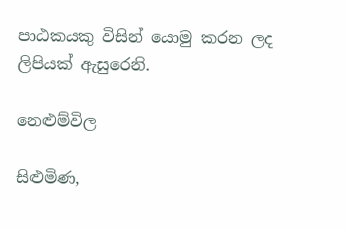පාඨකයකු විසින් යොමු කරන ලද ලිපියක් ඇසුරෙනි.

නෙළුම්විල

සිළුමිණ,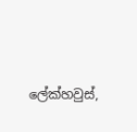ලේක්හවුස්,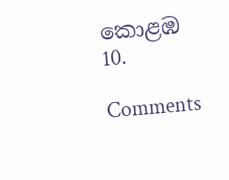කොළඹ 10.

Comments